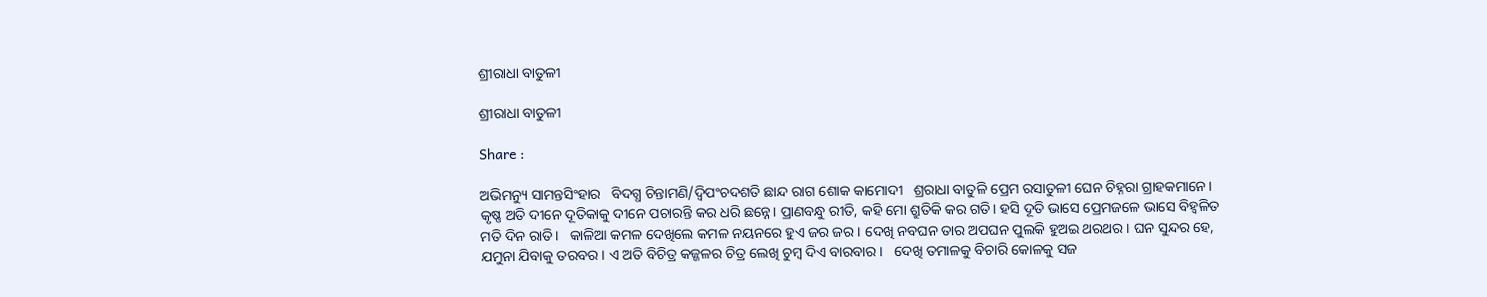ଶ୍ରୀରାଧା ବାତୁଳୀ

ଶ୍ରୀରାଧା ବାତୁଳୀ

Share :

ଅଭିମନ୍ୟୁ ସାମନ୍ତସିଂହାର   ବିଦଗ୍ଧ ଚିନ୍ତାମଣି/ଦ୍ବିପଂଚଦଶତି ଛାନ୍ଦ ରାଗ ଶୋକ କାମୋଦୀ   ଶ୍ରରାଧା ବାତୁଳି ପ୍ରେମ ରସାତୁଳୀ ଘେନ ଚିହ୍ନରା ଗ୍ରାହକମାନେ। କୃଷ୍ଣ ଅତି ଦୀନେ ଦୂତିକାକୁ ଦୀନେ ପଚାରନ୍ତି କର ଧରି ଛନ୍ନେ। ପ୍ରାଣବନ୍ଧୁ ରୀତି, କହି ମୋ ଶ୍ରୁତିକି କର ଗତି। ହସି ଦୂତି ଭାସେ ପ୍ରେମଜଳେ ଭାସେ ବିହ୍ବଳିତ ମତି ଦିନ ରାତି।   କାଳିଆ କମଳ ଦେଖିଲେ କମଳ ନୟନରେ ହୁଏ ଜର ଜର। ଦେଖି ନବଘନ ତାର ଅପଘନ ପୁଲକି ହୁଅଇ ଥରଥର। ଘନ ସୁନ୍ଦର ହେ, ଯମୁନା ଯିବାକୁ ତରବର। ଏ ଅତି ବିଚିତ୍ର କଜ୍ଜଳର ଚିତ୍ର ଲେଖି ଚୁମ୍ବ ଦିଏ ବାରବାର।   ଦେଖି ତମାଳକୁ ବିଚାରି କୋଳକୁ ସଜ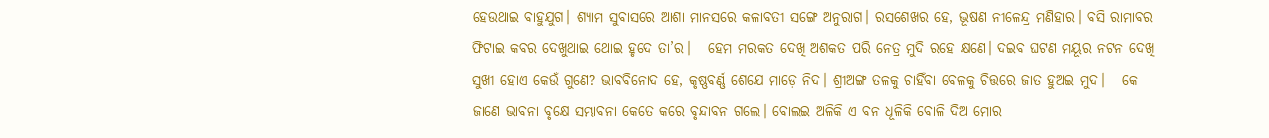ହେଉଥାଇ ବାହୁଯୁଗ। ଶ୍ୟାମ ସୁବାସରେ ଆଶା ମାନସରେ କଳାବତୀ ସଙ୍ଗେ ଅନୁରାଗ। ରସଶେଖର ହେ, ଭୂଷଣ ନୀଳେନ୍ଦ୍ର ମଣିହାର। ବସି ରାମାବର ଫିଟାଇ କବର ଦେଖୁଥାଇ ଥୋଇ ହୃଦେ ତା’ର।   ହେମ ମରକତ ଦେଖି ଅଶକତ ପରି ନେତ୍ର ମୁଦି ରହେ କ୍ଷଣେ। ଦଇବ ଘଟଣ ମୟୂର ନଟନ ଦେଖି ସୁଖୀ ହୋଏ କେଉଁ ଗୁଣେ? ଭାବବିନୋଦ ହେ, କୃଷ୍ଣବର୍ଣ୍ଣ ଶେଯେ ମାଡ଼େ ନିଦ। ଶ୍ରୀଅଙ୍ଗ ତଳକୁ ଚାହିଁବା ବେଳକୁ ଚିତ୍ତରେ ଜାତ ହୁଅଇ ମୁଦ।   କେ ଜାଣେ ଭାବନା ବୃକ୍ଷେ ସମ୍ଭାବନା କେତେ କରେ ବୃନ୍ଦାବନ ଗଲେ। ବୋଲଇ ଅଳିକି ଏ ବନ ଧୂଳିକି ବୋଳି ଦିଅ ମୋର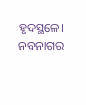ହୃଦସ୍ଥଳେ। ନବନାଗର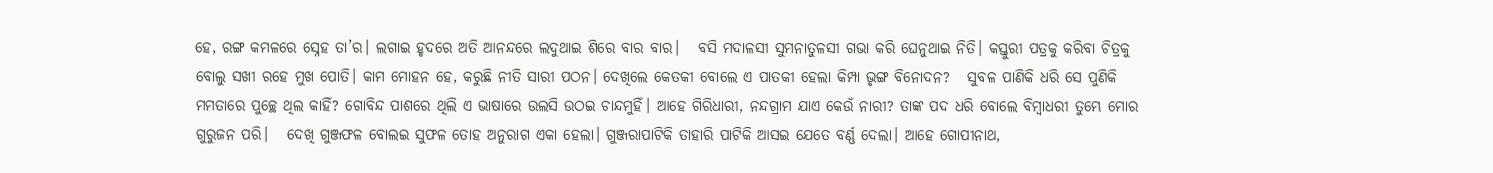ହେ, ରଙ୍ଗ କମଳରେ ସ୍ନେହ ତା’ର। ଲଗାଇ ହୃଦରେ ଅତି ଆନନ୍ଦରେ ଲଦୁଥାଇ ଶିରେ ବାର ବାର।   ବସି ମଦାଳସୀ ସୁମନାତୁଳସୀ ଗଭା କରି ଘେନୁଥାଇ ନିତି। କସ୍ତୁରୀ ପତ୍ରକୁ କରିବା ଚିତ୍ରକୁ ବୋଲୁ ସଖୀ ରହେ ମୁଖ ପୋତି। କାମ ମୋହନ ହେ, କରୁଛି ନୀତି ସାରୀ ପଠନ। ଦେଖିଲେ କେତକୀ ବୋଲେ ଏ ପାତକୀ ହେଲା କିମ୍ପା ଭୃଙ୍ଗ ବିନୋଦନ?   ସୁବଳ ପାଣିକି ଧରି ସେ ପୁଣିକି ମମତାରେ ପୁଚ୍ଛେ ଥିଲ କାହିଁ? ଗୋବିନ୍ଦ ପାଶରେ ଥିଲି ଏ ଭାଷାରେ ଉଲସି ଉଠଇ ଚାନ୍ଦମୁହିଁ। ଆହେ ଗିରିଧାରୀ, ନନ୍ଦଗ୍ରାମ ଯାଏ କେଉଁ ନାରୀ? ତାଙ୍କ ପଦ ଧରି ବୋଲେ ବିମ୍ବାଧରୀ ତୁମ୍ଭେ ମୋର ଗୁରୁଜନ ପରି।   ଦେଖି ଗୁଞ୍ଜଫଳ ବୋଲଇ ସୁଫଳ ତୋହ ଅନୁରାଗ ଏକା ହେଲା। ଗୁଞ୍ଜରାପାଟିକି ତାହାରି ପାଟିକି ଆସଇ ଯେତେ ବର୍ଣ୍ଣ ଦେଲା। ଆହେ ଗୋପୀନାଥ,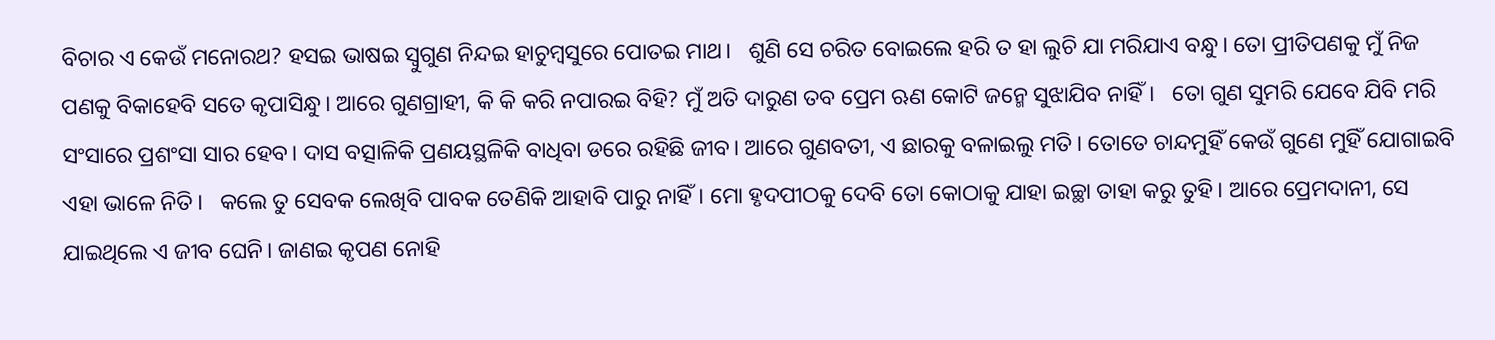ବିଚାର ଏ କେଉଁ ମନୋରଥ? ହସଇ ଭାଷଇ ସ୍ବୁଗୁଣ ନିନ୍ଦଇ ହାଚୁମ୍ବସୁରେ ପୋତଇ ମାଥ।   ଶୁଣି ସେ ଚରିତ ବୋଇଲେ ହରି ତ ହା ଲୁଚି ଯା ମରିଯାଏ ବନ୍ଧୁ। ତୋ ପ୍ରୀତିପଣକୁ ମୁଁ ନିଜ ପଣକୁ ବିକାହେବି ସତେ କୃପାସିନ୍ଧୁ। ଆରେ ଗୁଣଗ୍ରାହୀ, କି କି କରି ନପାରଇ ବିହି? ମୁଁ ଅତି ଦାରୁଣ ତବ ପ୍ରେମ ଋଣ କୋଟି ଜନ୍ମେ ସୁଝାଯିବ ନାହିଁ।   ତୋ ଗୁଣ ସୁମରି ଯେବେ ଯିବି ମରି ସଂସାରେ ପ୍ରଶଂସା ସାର ହେବ। ଦାସ ବତ୍ସାଳିକି ପ୍ରଣୟସ୍ଥଳିକି ବାଧିବା ଡରେ ରହିଛି ଜୀବ। ଆରେ ଗୁଣବତୀ, ଏ ଛାରକୁ ବଳାଇଲୁ ମତି। ତୋତେ ଚାନ୍ଦମୁହିଁ କେଉଁ ଗୁଣେ ମୁହିଁ ଯୋଗାଇବି ଏହା ଭାଳେ ନିତି।   କଲେ ତୁ ସେବକ ଲେଖିବି ପାବକ ତେଣିକି ଆହାବି ପାରୁ ନାହିଁ। ମୋ ହୃଦପୀଠକୁ ଦେବି ତୋ କୋଠାକୁ ଯାହା ଇଚ୍ଛା ତାହା କରୁ ତୁହି। ଆରେ ପ୍ରେମଦାନୀ, ସେ ଯାଇଥିଲେ ଏ ଜୀବ ଘେନି। ଜାଣଇ କୃପଣ ନୋହି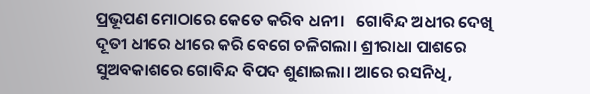ପ୍ରଭୂପଣ ମୋଠାରେ କେତେ କରିବ ଧନୀ।   ଗୋବିନ୍ଦ ଅଧୀର ଦେଖି ଦୂତୀ ଧୀରେ ଧୀରେ କରି ବେଗେ ଚଳିଗଲା। ଶ୍ରୀରାଧା ପାଶରେ ସୁଅବକାଶରେ ଗୋବିନ୍ଦ ବିପଦ ଶୁଣାଇଲା। ଆରେ ରସନିଧି,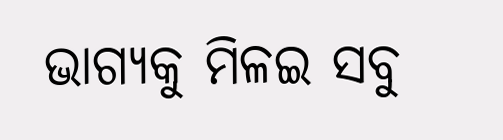ଭାଗ୍ୟକୁ ମିଳଇ ସବୁ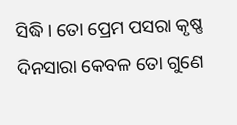ସିଦ୍ଧି। ତୋ ପ୍ରେମ ପସରା କୃଷ୍ଣ ଦିନସାରା କେବଳ ତୋ ଗୁଣେ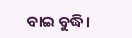ବାଇ ବୁଦ୍ଧି।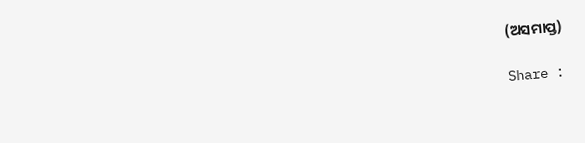(ଅସମାପ୍ତ)

Share :